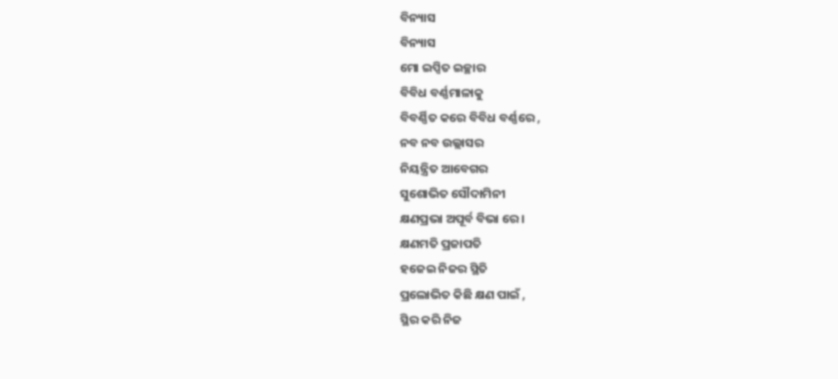ବିନ୍ୟାସ
ବିନ୍ୟାସ
ମୋ ଇପ୍ସିତ ଇଚ୍ଛାର
ବିବିଧ ବର୍ଣ୍ଣମାଳାକୁ
ବିବର୍ଣ୍ଣିତ କରେ ବିବିଧ ବର୍ଣ୍ଣରେ ,
ନବ ନବ ଉଲ୍ଲାସର
ନିୟନ୍ତ୍ରିତ ଆବେଗର
ସୁଶୋଭିତ ସୌଦାମିନୀ
କ୍ଷଣପ୍ରଭା ଅପୂର୍ବ ବିଭା ରେ ।
କ୍ଷଣମତି ପ୍ରଜାପତି
ହଜେଇ ନିଜର ସ୍ଥିତି
ପ୍ରଲୋଭିତ କିଛି କ୍ଷଣ ପାଇଁ ,
ସ୍ଥିର କରି ନିଜ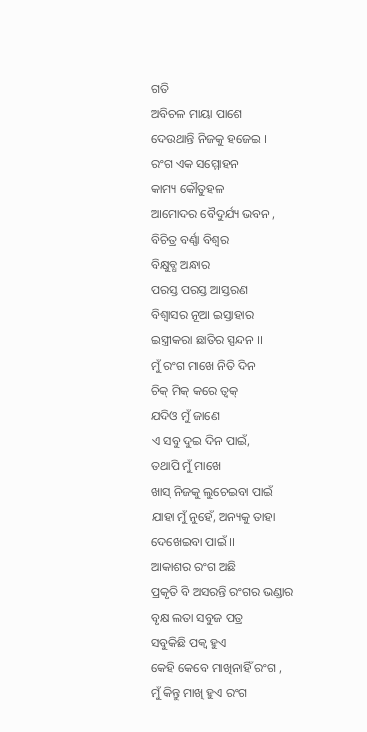ଗତି
ଅବିଚଳ ମାୟା ପାଶେ
ଦେଉଥାନ୍ତି ନିଜକୁ ହଜେଇ ।
ରଂଗ ଏକ ସମ୍ମୋହନ
କାମ୍ୟ କୌତୁହଳ
ଆମୋଦର ବୈଦୁର୍ଯ୍ୟ ଭବନ ,
ବିଚିତ୍ର ବର୍ଣ୍ଣା ବିଶ୍ଵର
ବିକ୍ଷୁବ୍ଧ ଅନ୍ଧାର
ପରସ୍ତ ପରସ୍ତ ଆସ୍ତରଣ
ବିଶ୍ଵାସର ନୂଆ ଇସ୍ତାହାର
ଇସ୍ତ୍ରୀକରା ଛାତିର ସ୍ପନ୍ଦନ ।।
ମୁଁ ରଂଗ ମାଖେ ନିତି ଦିନ
ଚିକ୍ ମିକ୍ କରେ ତ୍ବକ୍
ଯଦିଓ ମୁଁ ଜାଣେ
ଏ ସବୁ ଦୁଇ ଦିନ ପାଇଁ,
ତଥାପି ମୁଁ ମାଖେ
ଖାସ୍ ନିଜକୁ ଲୁଚେଇବା ପାଇଁ
ଯାହା ମୁଁ ନୁହେଁ, ଅନ୍ୟକୁ ତାହା
ଦେଖେଇବା ପାଇଁ ।।
ଆକାଶର ରଂଗ ଅଛି
ପ୍ରକୃତି ବି ଅସରନ୍ତି ରଂଗର ଭଣ୍ଡାର
ବୃକ୍ଷ ଲତା ସବୁଜ ପତ୍ର
ସବୁକିଛି ପକ୍ଵ ହୁଏ
କେହି କେବେ ମାଖିନାହିଁ ରଂଗ ,
ମୁଁ କିନ୍ତୁ ମାଖି ହୁଏ ରଂଗ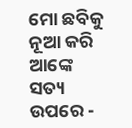ମୋ ଛବିକୁ ନୂଆ କରି ଆଙ୍କେ
ସତ୍ୟ ଉପରେ -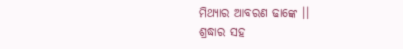ମିଥ୍ୟାର ଆବରଣ ଢାଙ୍କେ ।।
ଶ୍ରଦ୍ଧାର ସହ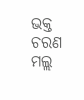ଭକ୍ତ ଚରଣ ମଲ୍ଲ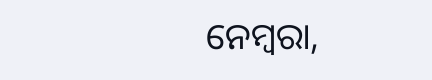ନେମ୍ବରା,